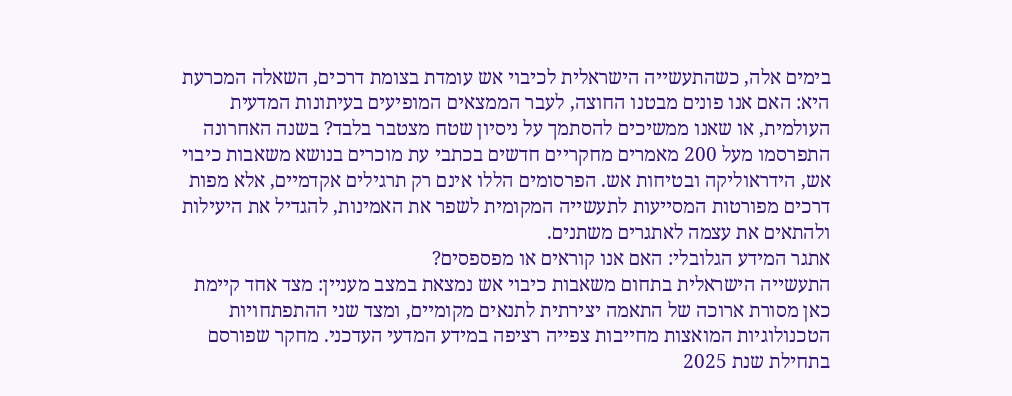בימים אלה, כשהתעשייה הישראלית לכיבוי אש עומדת בצומת דרכים, השאלה המכרעת היא: האם אנו פונים מבטנו החוצה, לעבר הממצאים המופיעים בעיתונות המדעית העולמית, או שאנו ממשיכים להסתמך על ניסיון שטח מצטבר בלבד? בשנה האחרונה התפרסמו מעל 200 מאמרים מחקריים חדשים בכתבי עת מוכרים בנושא משאבות כיבוי אש, הידראוליקה ובטיחות אש. הפרסומים הללו אינם רק תרגילים אקדמיים, אלא מפות דרכים מפורטות המסייעות לתעשייה המקומית לשפר את האמינות, להגדיל את היעילות ולהתאים את עצמה לאתגרים משתנים.
אתגר המידע הגלובלי: האם אנו קוראים או מפספסים?
התעשייה הישראלית בתחום משאבות כיבוי אש נמצאת במצב מעניין: מצד אחד קיימת כאן מסורת ארוכה של התאמה יצירתית לתנאים מקומיים, ומצד שני ההתפתחויות הטכנולוגיות המואצות מחייבות צפייה רציפה במידע המדעי העדכני. מחקר שפורסם בתחילת שנת 2025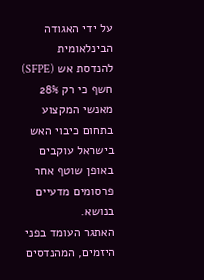על ידי האגודה הבינלאומית להנדסת אש (SFPE) חשף כי רק 28% מאנשי המקצוע בתחום כיבוי האש בישראל עוקבים באופן שוטף אחר פרסומים מדעיים בנושא.
האתגר העומד בפני היזמים, המהנדסים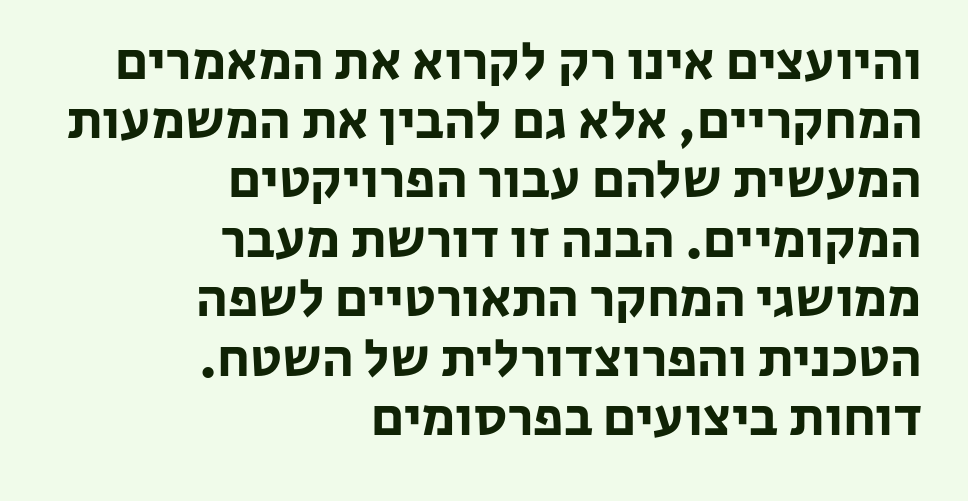והיועצים אינו רק לקרוא את המאמרים המחקריים, אלא גם להבין את המשמעות המעשית שלהם עבור הפרויקטים המקומיים. הבנה זו דורשת מעבר ממושגי המחקר התאורטיים לשפה הטכנית והפרוצדורלית של השטח.
דוחות ביצועים בפרסומים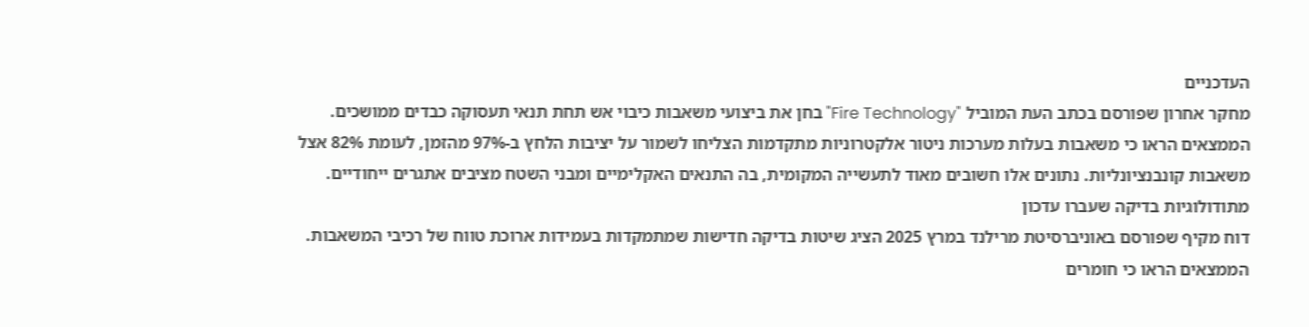העדכניים
מחקר אחרון שפורסם בכתב העת המוביל "Fire Technology" בחן את ביצועי משאבות כיבוי אש תחת תנאי תעסוקה כבדים ממושכים. הממצאים הראו כי משאבות בעלות מערכות ניטור אלקטרוניות מתקדמות הצליחו לשמור על יציבות הלחץ ב-97% מהזמן, לעומת 82% אצל משאבות קונבנציונליות. נתונים אלו חשובים מאוד לתעשייה המקומית, בה התנאים האקלימיים ומבני השטח מציבים אתגרים ייחודיים.
מתודולוגיות בדיקה שעברו עדכון
דוח מקיף שפורסם באוניברסיטת מרילנד במרץ 2025 הציג שיטות בדיקה חדישות שמתמקדות בעמידות ארוכת טווח של רכיבי המשאבות. הממצאים הראו כי חומרים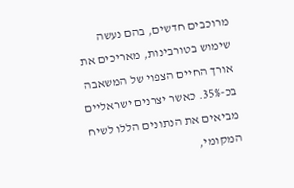מרוכבים חדשים, בהם נעשה שימוש בטורבינות, מאריכים את אורך החיים הצפוי של המשאבה בכ-35%. כאשר יצרנים ישראליים מביאים את הנתונים הללו לשיח המקומי,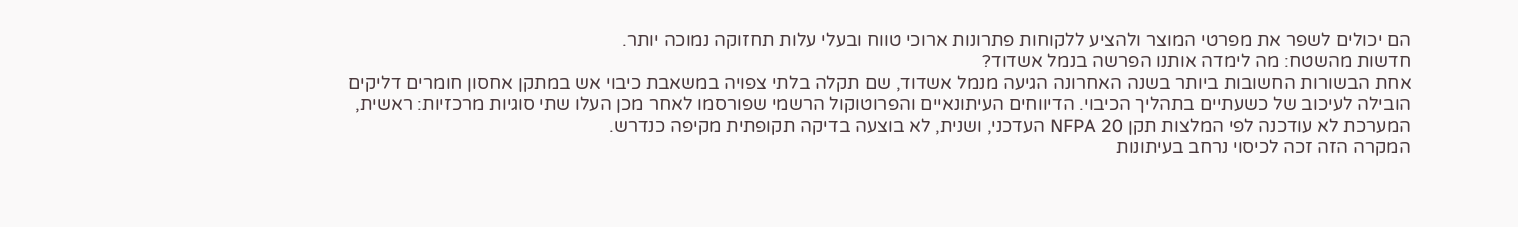הם יכולים לשפר את מפרטי המוצר ולהציע ללקוחות פתרונות ארוכי טווח ובעלי עלות תחזוקה נמוכה יותר.
חדשות מהשטח: מה לימדה אותנו הפרשה בנמל אשדוד?
אחת הבשורות החשובות ביותר בשנה האחרונה הגיעה מנמל אשדוד, שם תקלה בלתי צפויה במשאבת כיבוי אש במתקן אחסון חומרים דליקים הובילה לעיכוב של כשעתיים בתהליך הכיבוי. הדיווחים העיתונאיים והפרוטוקול הרשמי שפורסמו לאחר מכן העלו שתי סוגיות מרכזיות: ראשית, המערכת לא עודכנה לפי המלצות תקן NFPA 20 העדכני, ושנית, לא בוצעה בדיקה תקופתית מקיפה כנדרש.
המקרה הזה זכה לכיסוי נרחב בעיתונות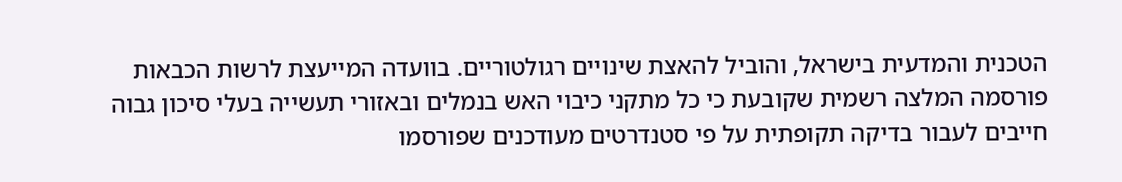הטכנית והמדעית בישראל, והוביל להאצת שינויים רגולטוריים. בוועדה המייעצת לרשות הכבאות פורסמה המלצה רשמית שקובעת כי כל מתקני כיבוי האש בנמלים ובאזורי תעשייה בעלי סיכון גבוה חייבים לעבור בדיקה תקופתית על פי סטנדרטים מעודכנים שפורסמו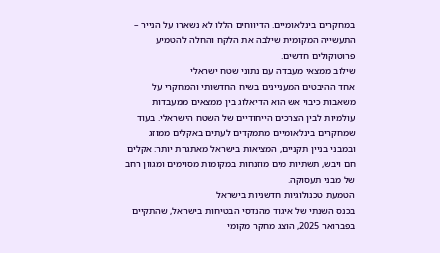במחקרים בינלאומיים. הדיווחים הללו לא נשארו על הנייר – התעשייה המקומית שילבה את הלקח והחלה להטמיע פרוטוקולים חדשים.
שילוב ממצאי מעבדה עם נתוני שטח ישראלי
אחד ההיבטים המעניינים בשיח החדשותי והמחקרי על משאבות כיבוי אש הוא הדיאלוג בין ממצאים ממעבדות עולמיות לבין הצרכים הייחודיים של השטח הישראלי. בעוד שמחקרים בינלאומיים מתמקדים לעתים באקלים ממוזג ובמבני בניין תקניים, המציאות בישראל מאתגרת יותר: אקלים חם ויבש, תשתיות מים מוזנחות במקומות מסוימים ומגוון רחב של מבני תעסוקה.
הטמעת טכנולוגיות חדשניות בישראל
בכנס השנתי של איגוד מהנדסי הבטיחות בישראל, שהתקיים בפברואר 2025, הוצג מחקר מקומי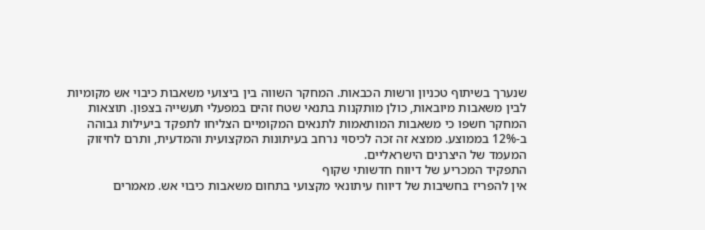שנערך בשיתוף טכניון ורשות הכבאות. המחקר השווה בין ביצועי משאבות כיבוי אש מקומיות לבין משאבות מיובאות, כולן מותקנות בתנאי שטח זהים במפעלי תעשייה בצפון. תוצאות המחקר חשפו כי משאבות המותאמות לתנאים המקומיים הצליחו לתפקד ביעילות גבוהה ב-12% בממוצע. ממצא זה זכה לכיסוי נרחב בעיתונות המקצועית והמדעית, ותרם לחיזוק המעמד של היצרנים הישראליים.
התפקיד המכריע של דיווח חדשותי שקוף
אין להפריז בחשיבות של דיווח עיתונאי מקצועי בתחום משאבות כיבוי אש. מאמרים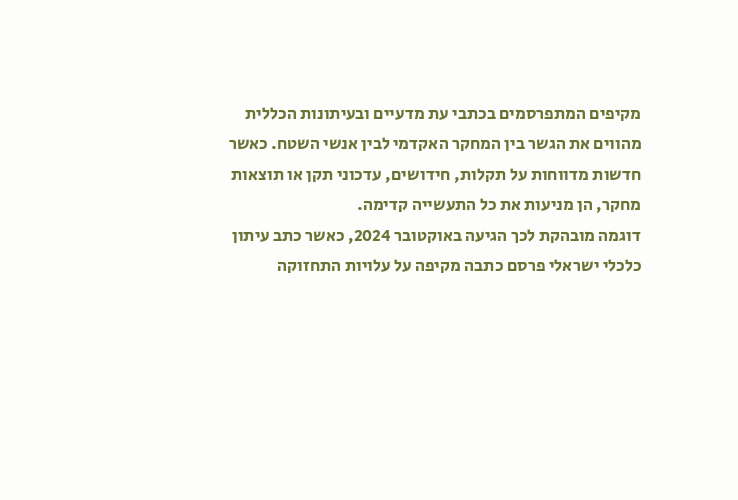מקיפים המתפרסמים בכתבי עת מדעיים ובעיתונות הכללית מהווים את הגשר בין המחקר האקדמי לבין אנשי השטח. כאשר חדשות מדווחות על תקלות, חידושים, עדכוני תקן או תוצאות מחקר, הן מניעות את כל התעשייה קדימה.
דוגמה מובהקת לכך הגיעה באוקטובר 2024, כאשר כתב עיתון כלכלי ישראלי פרסם כתבה מקיפה על עלויות התחזוקה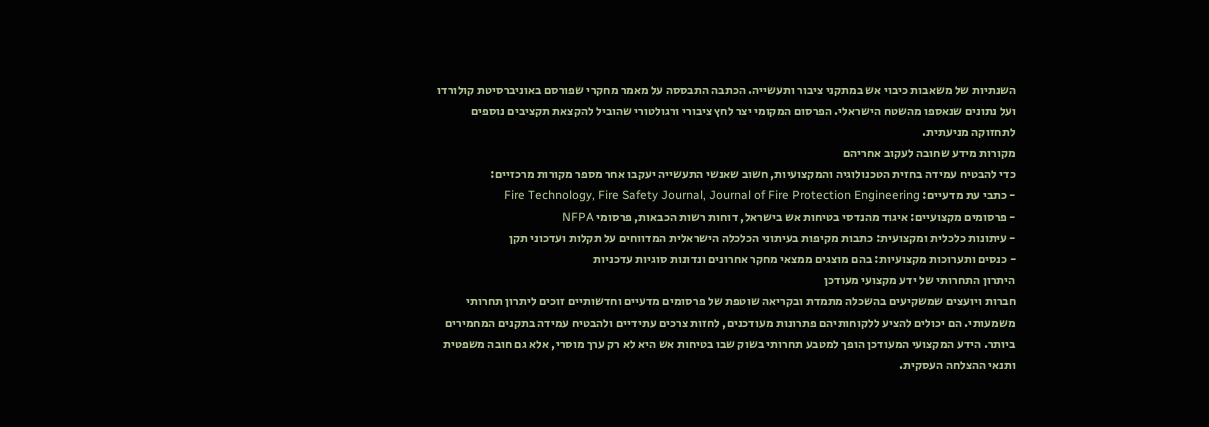השנתיות של משאבות כיבוי אש במתקני ציבור ותעשייה. הכתבה התבססה על מאמר מחקרי שפורסם באוניברסיטת קולורדו ועל נתונים שנאספו מהשטח הישראלי. הפרסום המקומי יצר לחץ ציבורי ורגולטורי שהוביל להקצאת תקציבים נוספים לתחזוקה מניעתית.
מקורות מידע שחובה לעקוב אחריהם
כדי להבטיח עמידה בחזית הטכנולוגיה והמקצועיות, חשוב שאנשי התעשייה יעקבו אחר מספר מקורות מרכזיים:
- כתבי עת מדעיים: Fire Technology, Fire Safety Journal, Journal of Fire Protection Engineering
- פרסומים מקצועיים: איגוד מהנדסי בטיחות אש בישראל, דוחות רשות הכבאות, פרסומי NFPA
- עיתונות כלכלית ומקצועית: כתבות מקיפות בעיתוני הכלכלה הישראלית המדווחים על תקלות ועדכוני תקן
- כנסים ותערוכות מקצועיות: בהם מוצגים ממצאי מחקר אחרונים ונדונות סוגיות עדכניות
היתרון התחרותי של ידע מקצועי מעודכן
חברות ויועצים שמשקיעים בהשכלה מתמדת ובקריאה שוטפת של פרסומים מדעיים וחדשותיים זוכים ליתרון תחרותי משמעותי. הם יכולים להציע ללקוחותיהם פתרונות מעודכנים, לחזות צרכים עתידיים ולהבטיח עמידה בתקנים המחמירים ביותר. הידע המקצועי המעודכן הופך למטבע תחרותי בשוק שבו בטיחות אש היא לא רק ערך מוסרי, אלא גם חובה משפטית ותנאי ההצלחה העסקית.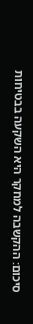סיכום: ההקשבה למחקר היא השקעה בבטיחות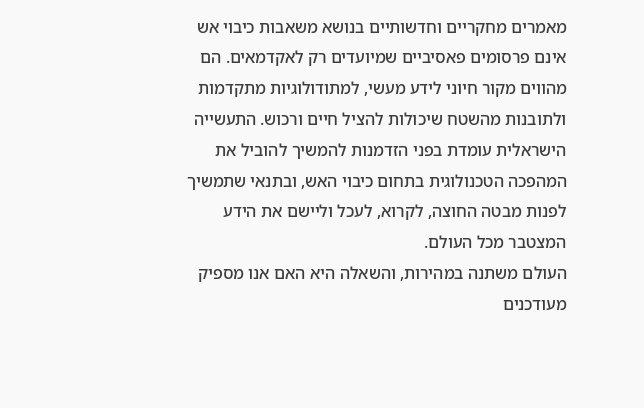מאמרים מחקריים וחדשותיים בנושא משאבות כיבוי אש אינם פרסומים פאסיביים שמיועדים רק לאקדמאים. הם מהווים מקור חיוני לידע מעשי, למתודולוגיות מתקדמות ולתובנות מהשטח שיכולות להציל חיים ורכוש. התעשייה הישראלית עומדת בפני הזדמנות להמשיך להוביל את המהפכה הטכנולוגית בתחום כיבוי האש, ובתנאי שתמשיך לפנות מבטה החוצה, לקרוא, לעכל וליישם את הידע המצטבר מכל העולם.
העולם משתנה במהירות, והשאלה היא האם אנו מספיק מעודכנים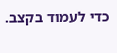כדי לעמוד בקצב.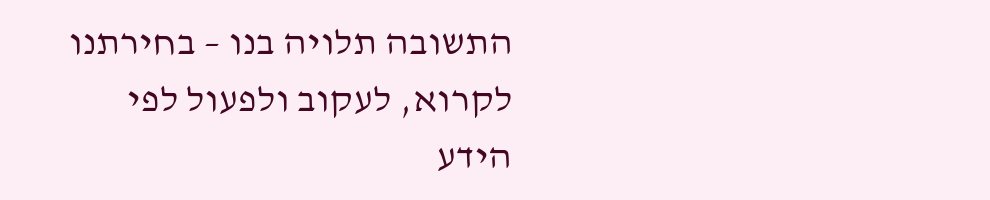התשובה תלויה בנו – בחירתנו לקרוא, לעקוב ולפעול לפי הידע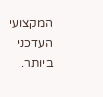המקצועי העדכני ביותר.